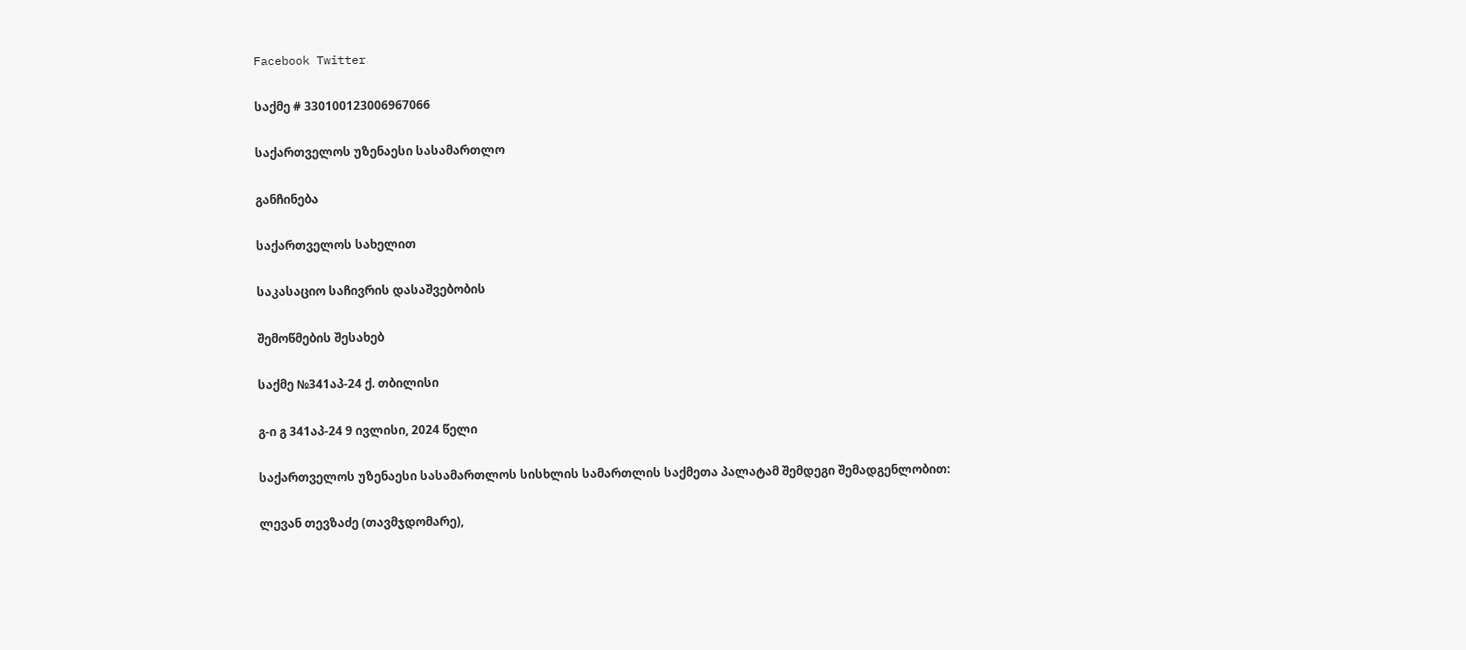Facebook Twitter

საქმე # 330100123006967066

საქართველოს უზენაესი სასამართლო

განჩინება

საქართველოს სახელით

საკასაციო საჩივრის დასაშვებობის

შემოწმების შესახებ

საქმე №341აპ-24 ქ. თბილისი

გ-ი გ 341აპ-24 9 ივლისი, 2024 წელი

საქართველოს უზენაესი სასამართლოს სისხლის სამართლის საქმეთა პალატამ შემდეგი შემადგენლობით:

ლევან თევზაძე (თავმჯდომარე),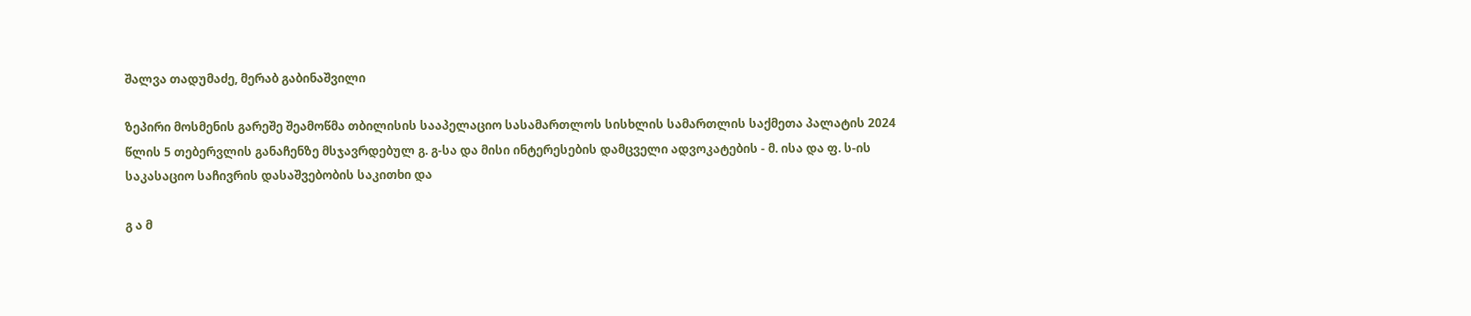შალვა თადუმაძე, მერაბ გაბინაშვილი

ზეპირი მოსმენის გარეშე შეამოწმა თბილისის სააპელაციო სასამართლოს სისხლის სამართლის საქმეთა პალატის 2024 წლის 5 თებერვლის განაჩენზე მსჯავრდებულ გ. გ-სა და მისი ინტერესების დამცველი ადვოკატების - მ. ისა და ფ. ს-ის საკასაციო საჩივრის დასაშვებობის საკითხი და

გ ა მ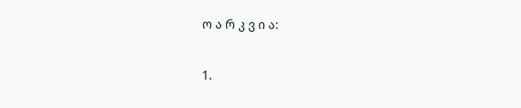ო ა რ კ ვ ი ა:

1.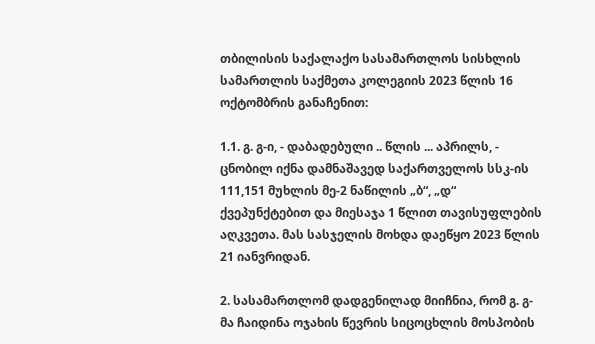თბილისის საქალაქო სასამართლოს სისხლის სამართლის საქმეთა კოლეგიის 2023 წლის 16 ოქტომბრის განაჩენით:

1.1. გ. გ-ი, - დაბადებული .. წლის ... აპრილს, - ცნობილ იქნა დამნაშავედ საქართველოს სსკ-ის 111,151 მუხლის მე-2 ნაწილის „ბ“, „დ“ ქვეპუნქტებით და მიესაჯა 1 წლით თავისუფლების აღკვეთა. მას სასჯელის მოხდა დაეწყო 2023 წლის 21 იანვრიდან.

2. სასამართლომ დადგენილად მიიჩნია, რომ გ. გ-მა ჩაიდინა ოჯახის წევრის სიცოცხლის მოსპობის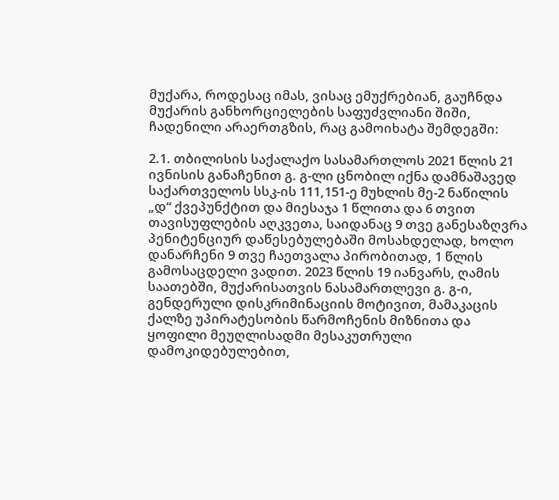მუქარა, როდესაც იმას, ვისაც ემუქრებიან, გაუჩნდა მუქარის განხორციელების საფუძვლიანი შიში, ჩადენილი არაერთგზის, რაც გამოიხატა შემდეგში:

2.1. თბილისის საქალაქო სასამართლოს 2021 წლის 21 ივნისის განაჩენით გ. გ-ლი ცნობილ იქნა დამნაშავედ საქართველოს სსკ-ის 111,151-ე მუხლის მე-2 ნაწილის „დ“ ქვეპუნქტით და მიესაჯა 1 წლითა და 6 თვით თავისუფლების აღკვეთა, საიდანაც 9 თვე განესაზღვრა პენიტენციურ დაწესებულებაში მოსახდელად, ხოლო დანარჩენი 9 თვე ჩაეთვალა პირობითად, 1 წლის გამოსაცდელი ვადით. 2023 წლის 19 იანვარს, ღამის საათებში, მუქარისათვის ნასამართლევი გ. გ-ი, გენდერული დისკრიმინაციის მოტივით, მამაკაცის ქალზე უპირატესობის წარმოჩენის მიზნითა და ყოფილი მეუღლისადმი მესაკუთრული დამოკიდებულებით,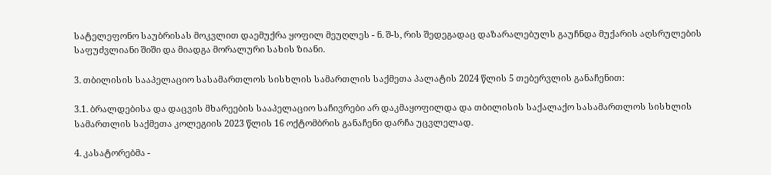სატელეფონო საუბრისას მოკვლით დაემუქრა ყოფილ მეუღლეს - ნ. შ-ს, რის შედეგადაც დაზარალებულს გაუჩნდა მუქარის აღსრულების საფუძვლიანი შიში და მიადგა მორალური სახის ზიანი.

3. თბილისის სააპელაციო სასამართლოს სისხლის სამართლის საქმეთა პალატის 2024 წლის 5 თებერვლის განაჩენით:

3.1. ბრალდებისა და დაცვის მხარეების სააპელაციო საჩივრები არ დაკმაყოფილდა და თბილისის საქალაქო სასამართლოს სისხლის სამართლის საქმეთა კოლეგიის 2023 წლის 16 ოქტომბრის განაჩენი დარჩა უცვლელად.

4. კასატორებმა -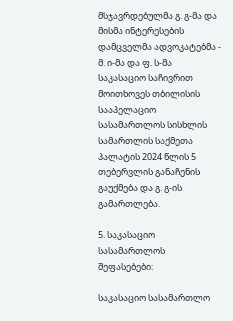მსჯავრდებულმა გ. გ-მა და მისმა ინტერესების დამცველმა ადვოკატებმა - მ. ი-მა და ფ. ს-მა საკასაციო საჩივრით მოითხოვეს თბილისის სააპელაციო სასამართლოს სისხლის სამართლის საქმეთა პალატის 2024 წლის 5 თებერვლის განაჩენის გაუქმება და გ. გ-ის გამართლება.

5. საკასაციო სასამართლოს შეფასებები:

საკასაციო სასამართლო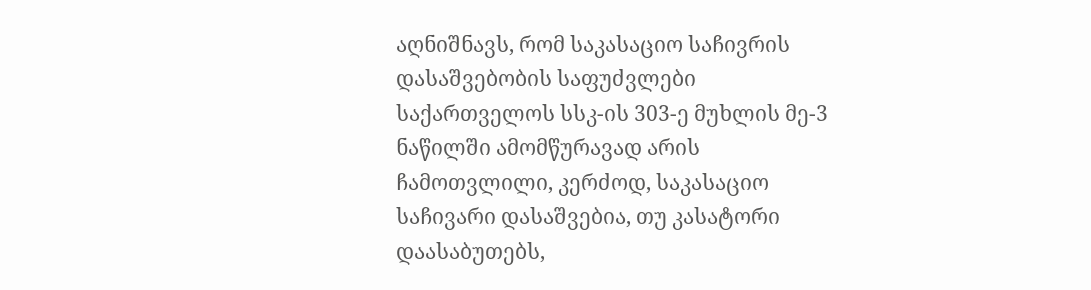აღნიშნავს, რომ საკასაციო საჩივრის დასაშვებობის საფუძვლები საქართველოს სსკ-ის 303-ე მუხლის მე-3 ნაწილში ამომწურავად არის ჩამოთვლილი, კერძოდ, საკასაციო საჩივარი დასაშვებია, თუ კასატორი დაასაბუთებს,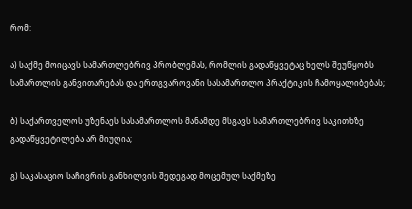რომ:

ა) საქმე მოიცავს სამართლებრივ პრობლემას, რომლის გადაწყვეტაც ხელს შეუწყობს სამართლის განვითარებას და ერთგვაროვანი სასამართლო პრაქტიკის ჩამოყალიბებას;

ბ) საქართველოს უზენაეს სასამართლოს მანამდე მსგავს სამართლებრივ საკითხზე გადაწყვეტილება არ მიუღია;

გ) საკასაციო საჩივრის განხილვის შედეგად მოცემულ საქმეზე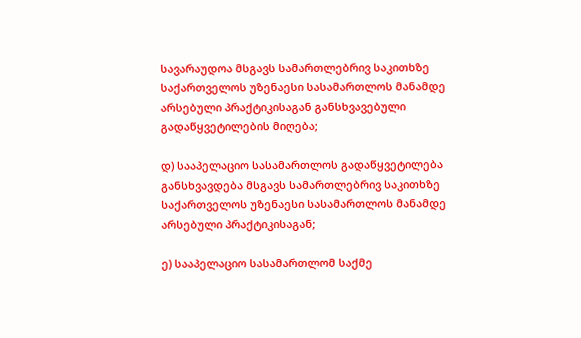სავარაუდოა მსგავს სამართლებრივ საკითხზე საქართველოს უზენაესი სასამართლოს მანამდე არსებული პრაქტიკისაგან განსხვავებული გადაწყვეტილების მიღება;

დ) სააპელაციო სასამართლოს გადაწყვეტილება განსხვავდება მსგავს სამართლებრივ საკითხზე საქართველოს უზენაესი სასამართლოს მანამდე არსებული პრაქტიკისაგან;

ე) სააპელაციო სასამართლომ საქმე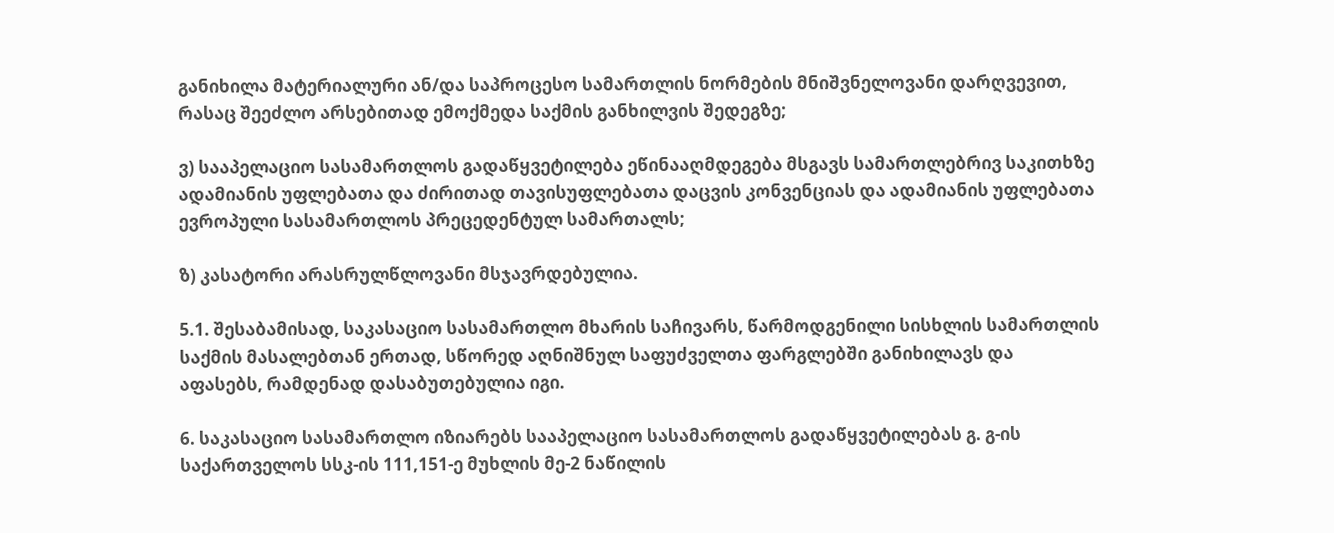განიხილა მატერიალური ან/და საპროცესო სამართლის ნორმების მნიშვნელოვანი დარღვევით, რასაც შეეძლო არსებითად ემოქმედა საქმის განხილვის შედეგზე;

ვ) სააპელაციო სასამართლოს გადაწყვეტილება ეწინააღმდეგება მსგავს სამართლებრივ საკითხზე ადამიანის უფლებათა და ძირითად თავისუფლებათა დაცვის კონვენციას და ადამიანის უფლებათა ევროპული სასამართლოს პრეცედენტულ სამართალს;

ზ) კასატორი არასრულწლოვანი მსჯავრდებულია.

5.1. შესაბამისად, საკასაციო სასამართლო მხარის საჩივარს, წარმოდგენილი სისხლის სამართლის საქმის მასალებთან ერთად, სწორედ აღნიშნულ საფუძველთა ფარგლებში განიხილავს და აფასებს, რამდენად დასაბუთებულია იგი.

6. საკასაციო სასამართლო იზიარებს სააპელაციო სასამართლოს გადაწყვეტილებას გ. გ-ის საქართველოს სსკ-ის 111,151-ე მუხლის მე-2 ნაწილის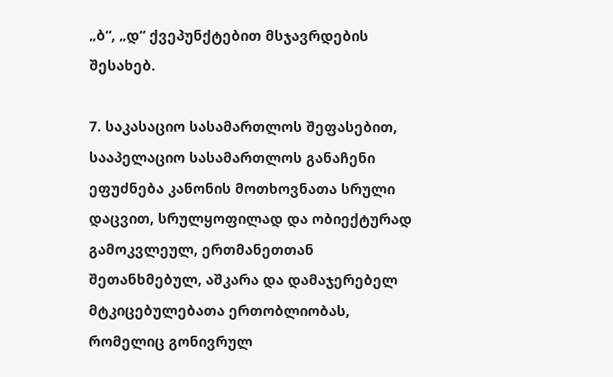„ბ“, „დ“ ქვეპუნქტებით მსჯავრდების შესახებ.

7. საკასაციო სასამართლოს შეფასებით, სააპელაციო სასამართლოს განაჩენი ეფუძნება კანონის მოთხოვნათა სრული დაცვით, სრულყოფილად და ობიექტურად გამოკვლეულ, ერთმანეთთან შეთანხმებულ, აშკარა და დამაჯერებელ მტკიცებულებათა ერთობლიობას, რომელიც გონივრულ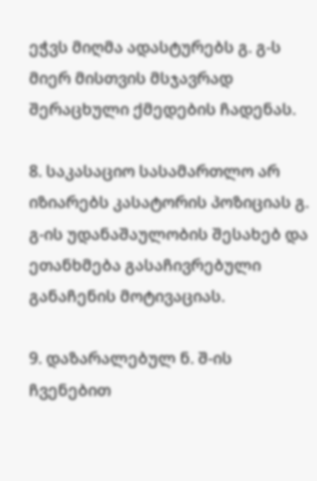ეჭვს მიღმა ადასტურებს გ. გ-ს მიერ მისთვის მსჯავრად შერაცხული ქმედების ჩადენას.

8. საკასაციო სასამართლო არ იზიარებს კასატორის პოზიციას გ. გ-ის უდანაშაულობის შესახებ და ეთანხმება გასაჩივრებული განაჩენის მოტივაციას.

9. დაზარალებულ ნ. შ-ის ჩვენებით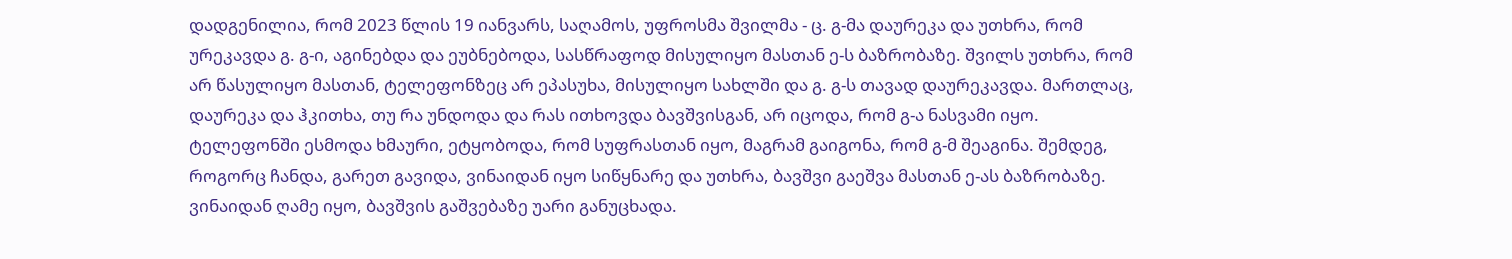დადგენილია, რომ 2023 წლის 19 იანვარს, საღამოს, უფროსმა შვილმა - ც. გ-მა დაურეკა და უთხრა, რომ ურეკავდა გ. გ-ი, აგინებდა და ეუბნებოდა, სასწრაფოდ მისულიყო მასთან ე-ს ბაზრობაზე. შვილს უთხრა, რომ არ წასულიყო მასთან, ტელეფონზეც არ ეპასუხა, მისულიყო სახლში და გ. გ-ს თავად დაურეკავდა. მართლაც, დაურეკა და ჰკითხა, თუ რა უნდოდა და რას ითხოვდა ბავშვისგან, არ იცოდა, რომ გ-ა ნასვამი იყო. ტელეფონში ესმოდა ხმაური, ეტყობოდა, რომ სუფრასთან იყო, მაგრამ გაიგონა, რომ გ-მ შეაგინა. შემდეგ, როგორც ჩანდა, გარეთ გავიდა, ვინაიდან იყო სიწყნარე და უთხრა, ბავშვი გაეშვა მასთან ე-ას ბაზრობაზე. ვინაიდან ღამე იყო, ბავშვის გაშვებაზე უარი განუცხადა.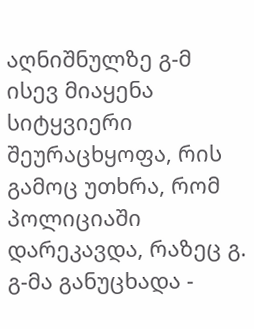აღნიშნულზე გ-მ ისევ მიაყენა სიტყვიერი შეურაცხყოფა, რის გამოც უთხრა, რომ პოლიციაში დარეკავდა, რაზეც გ. გ-მა განუცხადა -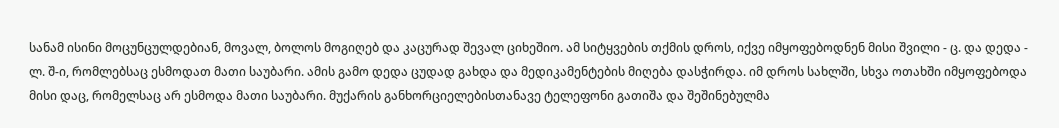სანამ ისინი მოცუნცულდებიან, მოვალ, ბოლოს მოგიღებ და კაცურად შევალ ციხეშიო. ამ სიტყვების თქმის დროს, იქვე იმყოფებოდნენ მისი შვილი - ც. და დედა - ლ. შ-ი, რომლებსაც ესმოდათ მათი საუბარი. ამის გამო დედა ცუდად გახდა და მედიკამენტების მიღება დასჭირდა. იმ დროს სახლში, სხვა ოთახში იმყოფებოდა მისი დაც, რომელსაც არ ესმოდა მათი საუბარი. მუქარის განხორციელებისთანავე ტელეფონი გათიშა და შეშინებულმა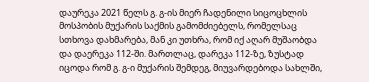დაურეკა 2021 წელს გ. გ-ის მიერ ჩადენილი სიცოცხლის მოსპობის მუქარის საქმის გამომძიებელს, რომელსაც სთხოვა დახმარება, მან კი უთხრა, რომ იქ აღარ მუშაობდა და დაერეკა 112-ში. მართლაც, დარეკა 112-ზე, ზუსტად იცოდა რომ გ. გ-ი მუქარის შემდეგ, მიუვარდებოდა სახლში,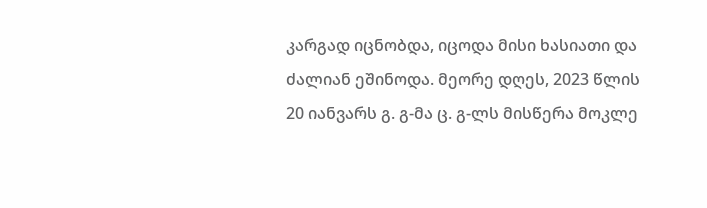კარგად იცნობდა, იცოდა მისი ხასიათი და ძალიან ეშინოდა. მეორე დღეს, 2023 წლის 20 იანვარს გ. გ-მა ც. გ-ლს მისწერა მოკლე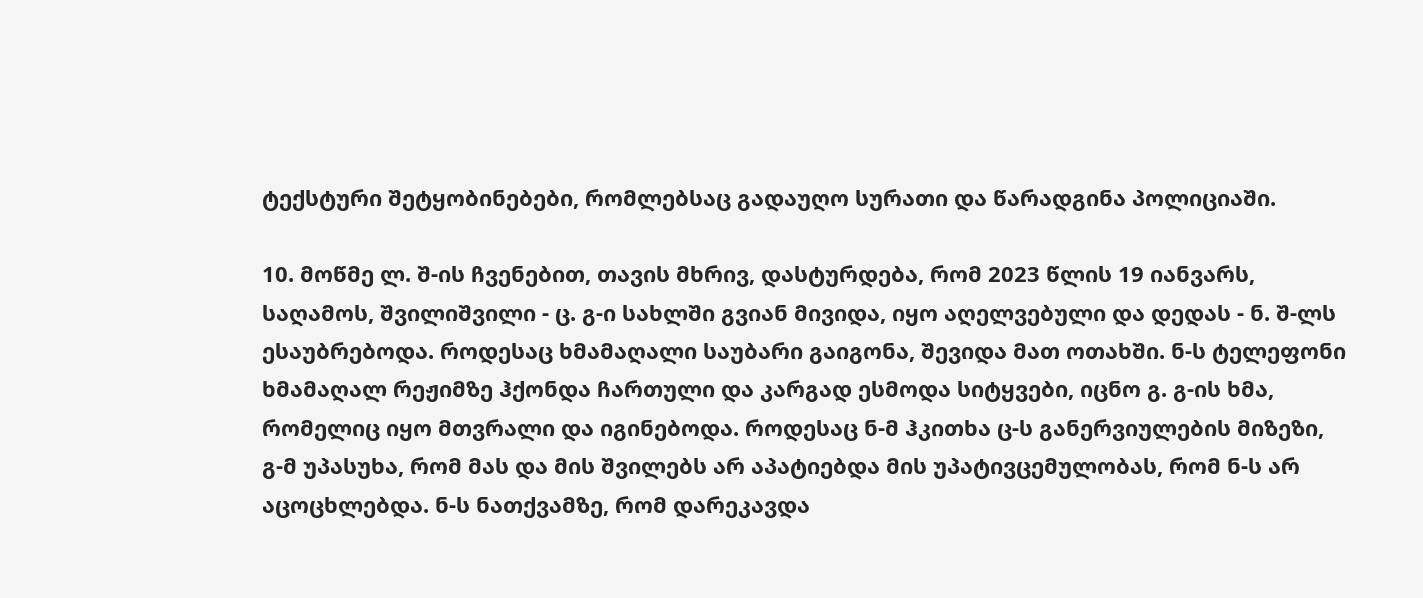ტექსტური შეტყობინებები, რომლებსაც გადაუღო სურათი და წარადგინა პოლიციაში.

10. მოწმე ლ. შ-ის ჩვენებით, თავის მხრივ, დასტურდება, რომ 2023 წლის 19 იანვარს, საღამოს, შვილიშვილი - ც. გ-ი სახლში გვიან მივიდა, იყო აღელვებული და დედას - ნ. შ-ლს ესაუბრებოდა. როდესაც ხმამაღალი საუბარი გაიგონა, შევიდა მათ ოთახში. ნ-ს ტელეფონი ხმამაღალ რეჟიმზე ჰქონდა ჩართული და კარგად ესმოდა სიტყვები, იცნო გ. გ-ის ხმა, რომელიც იყო მთვრალი და იგინებოდა. როდესაც ნ-მ ჰკითხა ც-ს განერვიულების მიზეზი, გ-მ უპასუხა, რომ მას და მის შვილებს არ აპატიებდა მის უპატივცემულობას, რომ ნ-ს არ აცოცხლებდა. ნ-ს ნათქვამზე, რომ დარეკავდა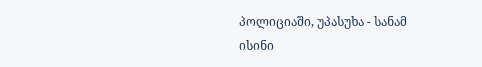პოლიციაში, უპასუხა - სანამ ისინი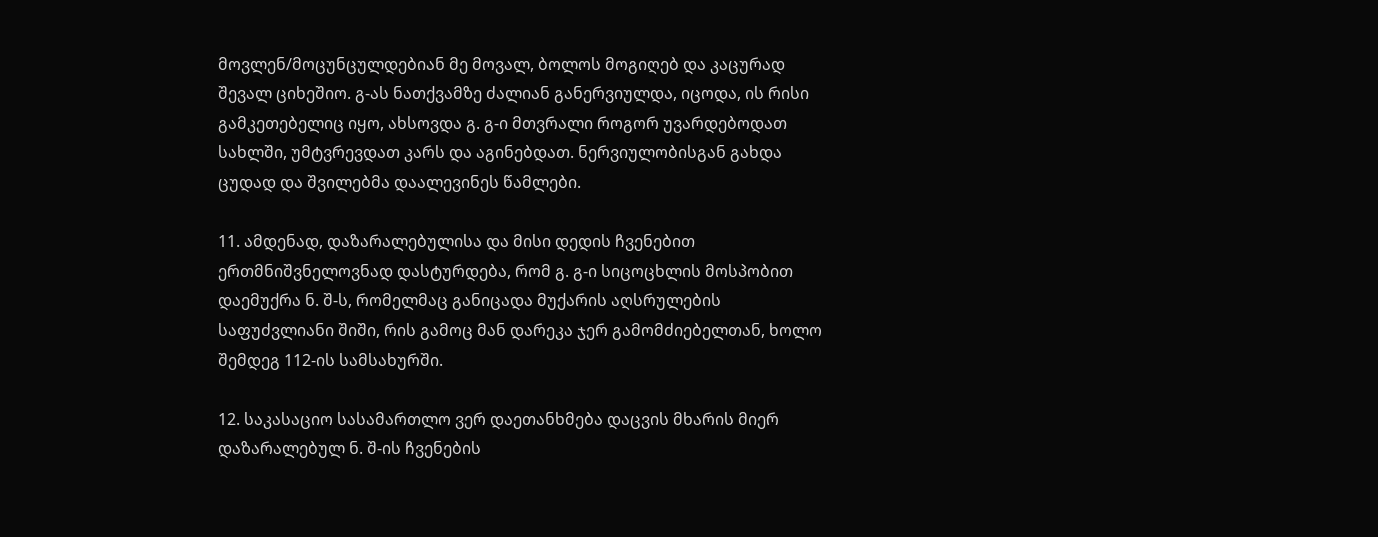მოვლენ/მოცუნცულდებიან მე მოვალ, ბოლოს მოგიღებ და კაცურად შევალ ციხეშიო. გ-ას ნათქვამზე ძალიან განერვიულდა, იცოდა, ის რისი გამკეთებელიც იყო, ახსოვდა გ. გ-ი მთვრალი როგორ უვარდებოდათ სახლში, უმტვრევდათ კარს და აგინებდათ. ნერვიულობისგან გახდა ცუდად და შვილებმა დაალევინეს წამლები.

11. ამდენად, დაზარალებულისა და მისი დედის ჩვენებით ერთმნიშვნელოვნად დასტურდება, რომ გ. გ-ი სიცოცხლის მოსპობით დაემუქრა ნ. შ-ს, რომელმაც განიცადა მუქარის აღსრულების საფუძვლიანი შიში, რის გამოც მან დარეკა ჯერ გამომძიებელთან, ხოლო შემდეგ 112-ის სამსახურში.

12. საკასაციო სასამართლო ვერ დაეთანხმება დაცვის მხარის მიერ დაზარალებულ ნ. შ-ის ჩვენების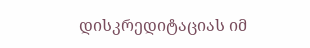დისკრედიტაციას იმ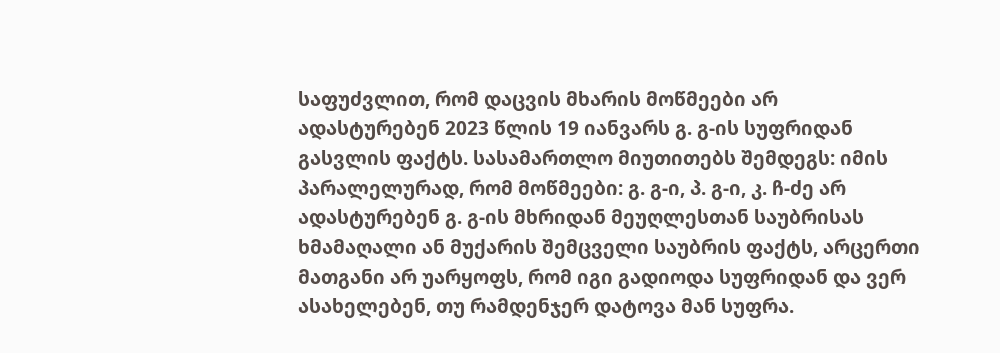საფუძვლით, რომ დაცვის მხარის მოწმეები არ ადასტურებენ 2023 წლის 19 იანვარს გ. გ-ის სუფრიდან გასვლის ფაქტს. სასამართლო მიუთითებს შემდეგს: იმის პარალელურად, რომ მოწმეები: გ. გ-ი, პ. გ-ი, კ. ჩ-ძე არ ადასტურებენ გ. გ-ის მხრიდან მეუღლესთან საუბრისას ხმამაღალი ან მუქარის შემცველი საუბრის ფაქტს, არცერთი მათგანი არ უარყოფს, რომ იგი გადიოდა სუფრიდან და ვერ ასახელებენ, თუ რამდენჯერ დატოვა მან სუფრა.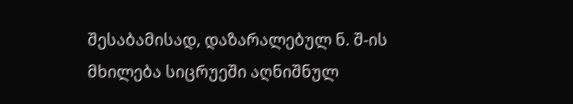შესაბამისად, დაზარალებულ ნ. შ-ის მხილება სიცრუეში აღნიშნულ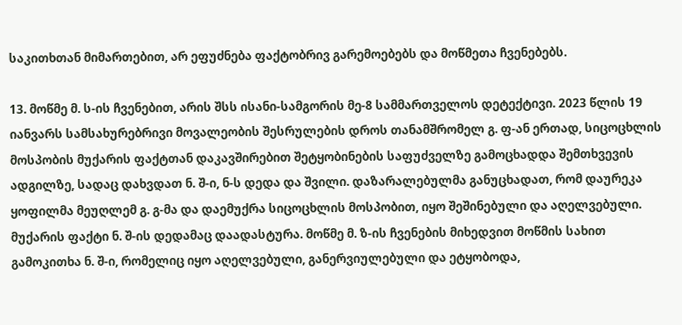საკითხთან მიმართებით, არ ეფუძნება ფაქტობრივ გარემოებებს და მოწმეთა ჩვენებებს.

13. მოწმე მ. ს-ის ჩვენებით, არის შსს ისანი-სამგორის მე-8 სამმართველოს დეტექტივი. 2023 წლის 19 იანვარს სამსახურებრივი მოვალეობის შესრულების დროს თანამშრომელ გ. ფ-ან ერთად, სიცოცხლის მოსპობის მუქარის ფაქტთან დაკავშირებით შეტყობინების საფუძველზე გამოცხადდა შემთხვევის ადგილზე, სადაც დახვდათ ნ. შ-ი, ნ-ს დედა და შვილი. დაზარალებულმა განუცხადათ, რომ დაურეკა ყოფილმა მეუღლემ გ. გ-მა და დაემუქრა სიცოცხლის მოსპობით, იყო შეშინებული და აღელვებული. მუქარის ფაქტი ნ. შ-ის დედამაც დაადასტურა. მოწმე მ. ზ-ის ჩვენების მიხედვით მოწმის სახით გამოკითხა ნ. შ-ი, რომელიც იყო აღელვებული, განერვიულებული და ეტყობოდა,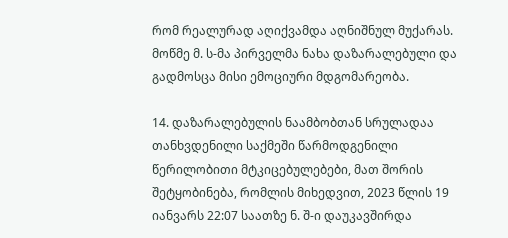რომ რეალურად აღიქვამდა აღნიშნულ მუქარას. მოწმე მ. ს-მა პირველმა ნახა დაზარალებული და გადმოსცა მისი ემოციური მდგომარეობა.

14. დაზარალებულის ნაამბობთან სრულადაა თანხვდენილი საქმეში წარმოდგენილი წერილობითი მტკიცებულებები, მათ შორის შეტყობინება, რომლის მიხედვით, 2023 წლის 19 იანვარს 22:07 საათზე ნ. შ-ი დაუკავშირდა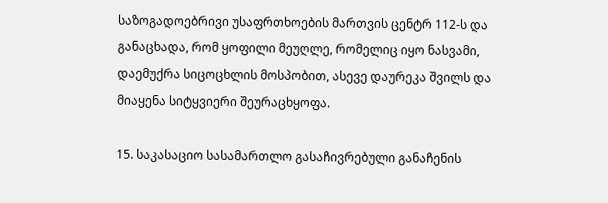საზოგადოებრივი უსაფრთხოების მართვის ცენტრ 112-ს და განაცხადა, რომ ყოფილი მეუღლე, რომელიც იყო ნასვამი, დაემუქრა სიცოცხლის მოსპობით, ასევე დაურეკა შვილს და მიაყენა სიტყვიერი შეურაცხყოფა.

15. საკასაციო სასამართლო გასაჩივრებული განაჩენის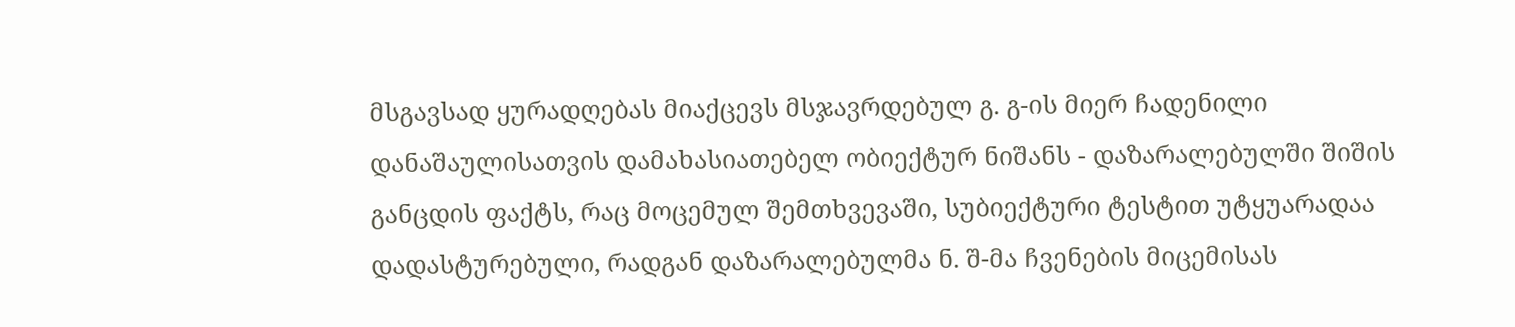მსგავსად ყურადღებას მიაქცევს მსჯავრდებულ გ. გ-ის მიერ ჩადენილი დანაშაულისათვის დამახასიათებელ ობიექტურ ნიშანს - დაზარალებულში შიშის განცდის ფაქტს, რაც მოცემულ შემთხვევაში, სუბიექტური ტესტით უტყუარადაა დადასტურებული, რადგან დაზარალებულმა ნ. შ-მა ჩვენების მიცემისას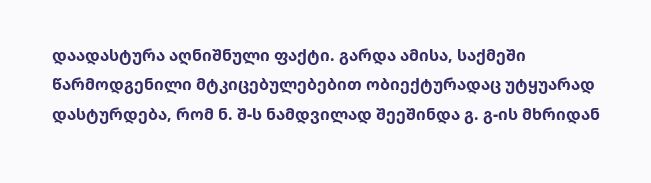დაადასტურა აღნიშნული ფაქტი. გარდა ამისა, საქმეში წარმოდგენილი მტკიცებულებებით ობიექტურადაც უტყუარად დასტურდება, რომ ნ. შ-ს ნამდვილად შეეშინდა გ. გ-ის მხრიდან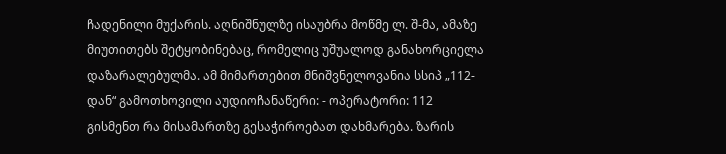ჩადენილი მუქარის. აღნიშნულზე ისაუბრა მოწმე ლ. შ-მა, ამაზე მიუთითებს შეტყობინებაც, რომელიც უშუალოდ განახორციელა დაზარალებულმა. ამ მიმართებით მნიშვნელოვანია სსიპ „112-დან“ გამოთხოვილი აუდიოჩანაწერი: - ოპერატორი: 112 გისმენთ რა მისამართზე გესაჭიროებათ დახმარება. ზარის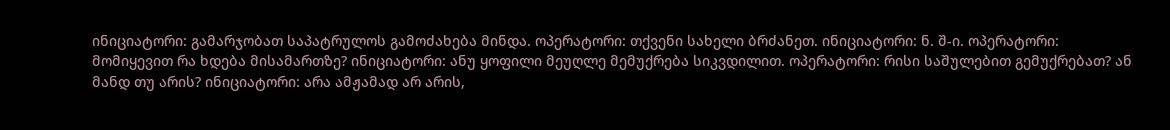ინიციატორი: გამარჯობათ საპატრულოს გამოძახება მინდა. ოპერატორი: თქვენი სახელი ბრძანეთ. ინიციატორი: ნ. შ-ი. ოპერატორი: მომიყევით რა ხდება მისამართზე? ინიციატორი: ანუ ყოფილი მეუღლე მემუქრება სიკვდილით. ოპერატორი: რისი საშულებით გემუქრებათ? ან მანდ თუ არის? ინიციატორი: არა ამჟამად არ არის,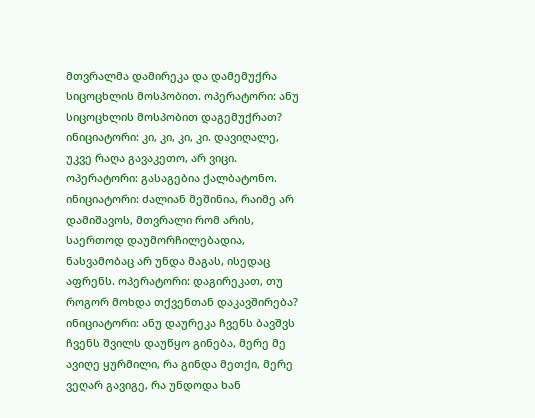მთვრალმა დამირეკა და დამემუქრა სიცოცხლის მოსპობით. ოპერატორი: ანუ სიცოცხლის მოსპობით დაგემუქრათ? ინიციატორი: კი, კი, კი, კი. დავიღალე, უკვე რაღა გავაკეთო, არ ვიცი. ოპერატორი: გასაგებია ქალბატონო. ინიციატორი: ძალიან მეშინია, რაიმე არ დამიშავოს, მთვრალი რომ არის, საერთოდ დაუმორჩილებადია, ნასვამობაც არ უნდა მაგას, ისედაც აფრენს. ოპერატორი: დაგირეკათ, თუ როგორ მოხდა თქვენთან დაკავშირება? ინიციატორი: ანუ დაურეკა ჩვენს ბავშვს ჩვენს შვილს დაუწყო გინება, მერე მე ავიღე ყურმილი, რა გინდა მეთქი, მერე ვეღარ გავიგე, რა უნდოდა ხან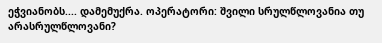ეჭვიანობს.... დამემუქრა. ოპერატორი: შვილი სრულწლოვანია თუ არასრულწლოვანი?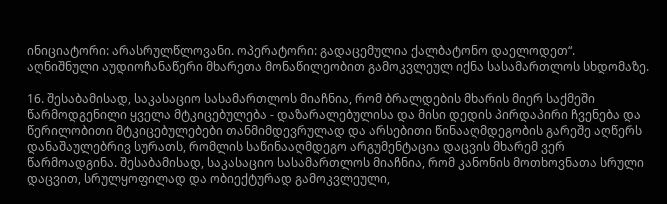ინიციატორი: არასრულწლოვანი. ოპერატორი: გადაცემულია ქალბატონო დაელოდეთ“. აღნიშნული აუდიოჩანაწერი მხარეთა მონაწილეობით გამოკვლეულ იქნა სასამართლოს სხდომაზე.

16. შესაბამისად, საკასაციო სასამართლოს მიაჩნია, რომ ბრალდების მხარის მიერ საქმეში წარმოდგენილი ყველა მტკიცებულება - დაზარალებულისა და მისი დედის პირდაპირი ჩვენება და წერილობითი მტკიცებულებები თანმიმდევრულად და არსებითი წინააღმდეგობის გარეშე აღწერს დანაშაულებრივ სურათს, რომლის საწინააღმდეგო არგუმენტაცია დაცვის მხარემ ვერ წარმოადგინა. შესაბამისად, საკასაციო სასამართლოს მიაჩნია, რომ კანონის მოთხოვნათა სრული დაცვით, სრულყოფილად და ობიექტურად გამოკვლეული,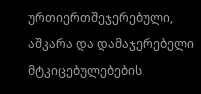ურთიერთშეჯერებული, აშკარა და დამაჯერებელი მტკიცებულებების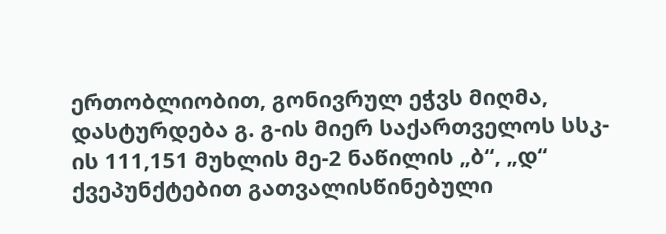ერთობლიობით, გონივრულ ეჭვს მიღმა, დასტურდება გ. გ-ის მიერ საქართველოს სსკ-ის 111,151 მუხლის მე-2 ნაწილის „ბ“, „დ“ ქვეპუნქტებით გათვალისწინებული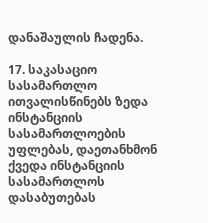დანაშაულის ჩადენა.

17. საკასაციო სასამართლო ითვალისწინებს ზედა ინსტანციის სასამართლოების უფლებას, დაეთანხმონ ქვედა ინსტანციის სასამართლოს დასაბუთებას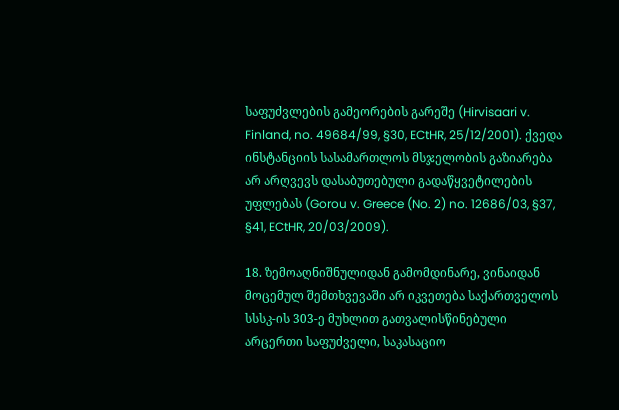საფუძვლების გამეორების გარეშე (Hirvisaari v. Finland, no. 49684/99, §30, ECtHR, 25/12/2001). ქვედა ინსტანციის სასამართლოს მსჯელობის გაზიარება არ არღვევს დასაბუთებული გადაწყვეტილების უფლებას (Gorou v. Greece (No. 2) no. 12686/03, §37, §41, ECtHR, 20/03/2009).

18. ზემოაღნიშნულიდან გამომდინარე, ვინაიდან მოცემულ შემთხვევაში არ იკვეთება საქართველოს სსსკ-ის 303-ე მუხლით გათვალისწინებული არცერთი საფუძველი, საკასაციო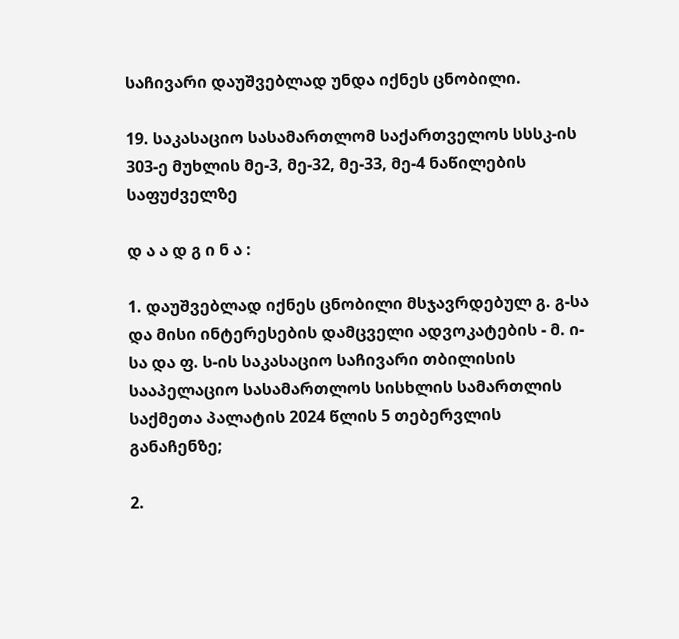საჩივარი დაუშვებლად უნდა იქნეს ცნობილი.

19. საკასაციო სასამართლომ საქართველოს სსსკ-ის 303-ე მუხლის მე-3, მე-32, მე-33, მე-4 ნაწილების საფუძველზე

დ ა ა დ გ ი ნ ა :

1. დაუშვებლად იქნეს ცნობილი მსჯავრდებულ გ. გ-სა და მისი ინტერესების დამცველი ადვოკატების - მ. ი-სა და ფ. ს-ის საკასაციო საჩივარი თბილისის სააპელაციო სასამართლოს სისხლის სამართლის საქმეთა პალატის 2024 წლის 5 თებერვლის განაჩენზე;

2.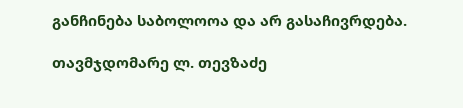განჩინება საბოლოოა და არ გასაჩივრდება.

თავმჯდომარე ლ. თევზაძე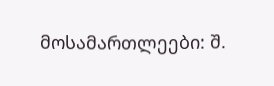მოსამართლეები: შ.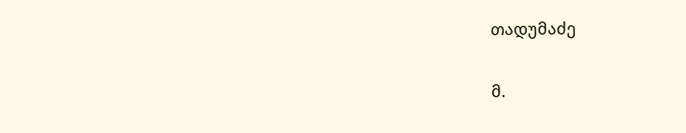თადუმაძე

მ.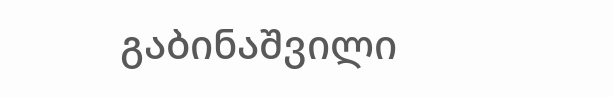გაბინაშვილი